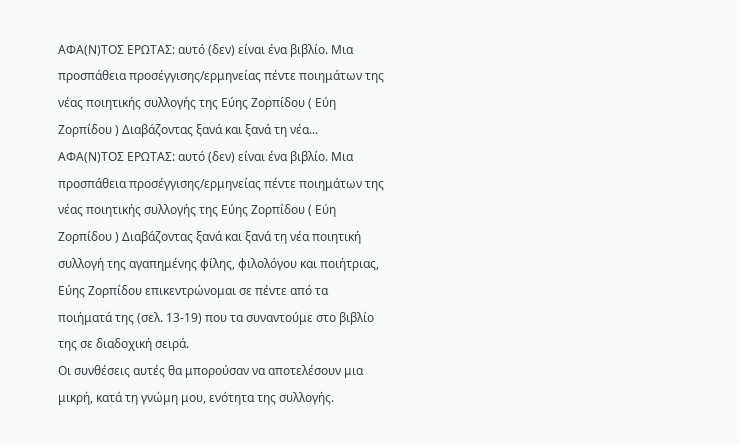ΑΦΑ(Ν)ΤΟΣ ΕΡΩΤΑΣ: αυτό (δεν) είναι ένα βιβλίο. Μια προσπάθεια προσέγγισης/ερμηνείας πέντε ποιημάτων της νέας ποιητικής συλλογής της Εύης Ζορπίδου ( Εύη Ζορπίδου ) Διαβάζοντας ξανά και ξανά τη νέα...
ΑΦΑ(Ν)ΤΟΣ ΕΡΩΤΑΣ: αυτό (δεν) είναι ένα βιβλίο. Μια προσπάθεια προσέγγισης/ερμηνείας πέντε ποιημάτων της νέας ποιητικής συλλογής της Εύης Ζορπίδου ( Εύη Ζορπίδου ) Διαβάζοντας ξανά και ξανά τη νέα ποιητική συλλογή της αγαπημένης φίλης, φιλολόγου και ποιήτριας, Εύης Ζορπίδου επικεντρώνομαι σε πέντε από τα ποιήματά της (σελ. 13-19) που τα συναντούμε στο βιβλίο της σε διαδοχική σειρά.
Οι συνθέσεις αυτές θα μπορούσαν να αποτελέσουν μια μικρή, κατά τη γνώμη μου, ενότητα της συλλογής.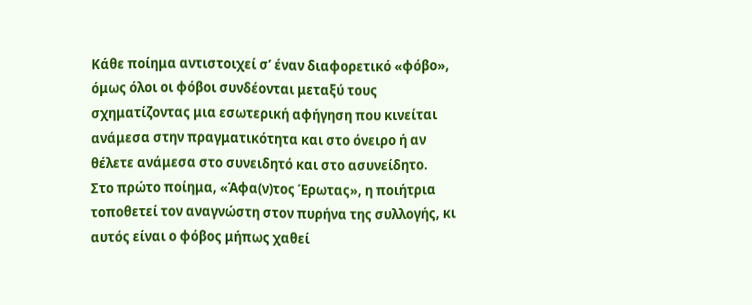Κάθε ποίημα αντιστοιχεί σ’ έναν διαφορετικό «φόβο», όμως όλοι οι φόβοι συνδέονται μεταξύ τους σχηματίζοντας μια εσωτερική αφήγηση που κινείται ανάμεσα στην πραγματικότητα και στο όνειρο ή αν θέλετε ανάμεσα στο συνειδητό και στο ασυνείδητο.
Στο πρώτο ποίημα, «Άφα(ν)τος Έρωτας», η ποιήτρια τοποθετεί τον αναγνώστη στον πυρήνα της συλλογής, κι αυτός είναι ο φόβος μήπως χαθεί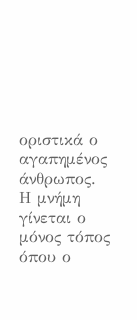οριστικά ο αγαπημένος άνθρωπος.
Η μνήμη γίνεται ο μόνος τόπος όπου ο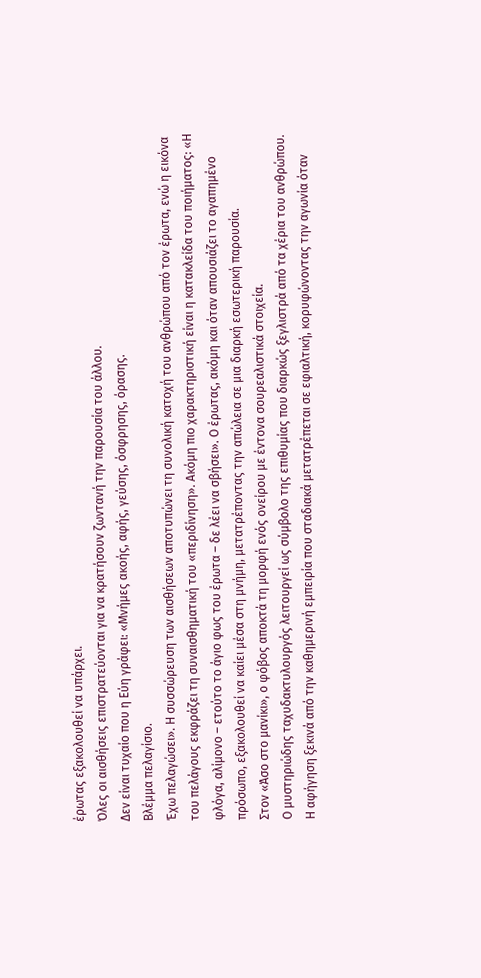έρωτας εξακολουθεί να υπάρχει.
Όλες οι αισθήσεις επιστρατεύονται για να κρατήσουν ζωντανή την παρουσία του άλλου.
Δεν είναι τυχαίο που η Εύη γράφει: «Μνήμες ακοής, αφής, γεύσης, όσφρησης, όρασης.
Βλέμμα πελαγίσιο.
Έχω πελαγώσει». Η συσσώρευση των αισθήσεων αποτυπώνει τη συνολική κατοχή του ανθρώπου από τον έρωτα, ενώ η εικόνα του πελάγους εκφράζει τη συναισθηματική του «περιδίνηση». Ακόμη πιο χαρακτηριστική είναι η κατακλείδα του ποιήματος: «Η φλόγα, αλίμονο – ετούτο το άγιο φως του έρωτα – δε λέει να σβήσει». Ο έρωτας, ακόμη και όταν απουσιάζει το αγαπημένο πρόσωπο, εξακολουθεί να καίει μέσα στη μνήμη, μετατρέποντας την απώλεια σε μια διαρκή εσωτερική παρουσία.
Στον «Άσο στο μανίκι», ο φόβος αποκτά τη μορφή ενός ονείρου με έντονα σουρεαλιστικά στοιχεία.
Ο μυστηριώδης ταχυδακτυλουργός λειτουργεί ως σύμβολο της επιθυμίας που διαρκώς ξεγλιστρά από τα χέρια του ανθρώπου.
Η αφήγηση ξεκινά από την καθημερινή εμπειρία που σταδιακά μετατρέπεται σε εφιαλτική, κορυφώνοντας την αγωνία όταν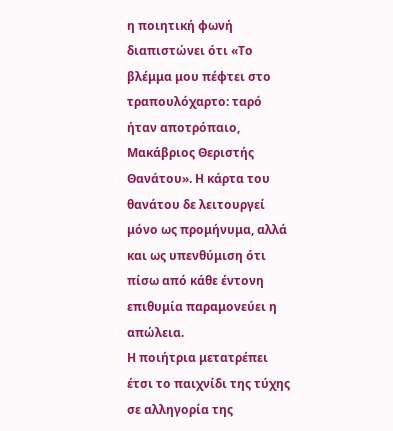η ποιητική φωνή διαπιστώνει ότι «Το βλέμμα μου πέφτει στο τραπουλόχαρτο: ταρό ήταν αποτρόπαιο, Μακάβριος Θεριστής Θανάτου». Η κάρτα του θανάτου δε λειτουργεί μόνο ως προμήνυμα, αλλά και ως υπενθύμιση ότι πίσω από κάθε έντονη επιθυμία παραμονεύει η απώλεια.
Η ποιήτρια μετατρέπει έτσι το παιχνίδι της τύχης σε αλληγορία της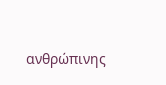ανθρώπινης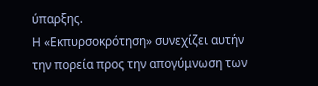ύπαρξης.
Η «Εκπυρσοκρότηση» συνεχίζει αυτήν την πορεία προς την απογύμνωση των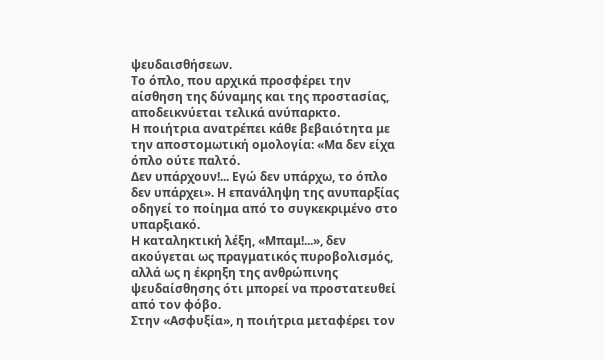ψευδαισθήσεων.
Το όπλο, που αρχικά προσφέρει την αίσθηση της δύναμης και της προστασίας, αποδεικνύεται τελικά ανύπαρκτο.
Η ποιήτρια ανατρέπει κάθε βεβαιότητα με την αποστομωτική ομολογία: «Μα δεν είχα όπλο ούτε παλτό.
Δεν υπάρχουν!... Εγώ δεν υπάρχω, το όπλο δεν υπάρχει». Η επανάληψη της ανυπαρξίας οδηγεί το ποίημα από το συγκεκριμένο στο υπαρξιακό.
Η καταληκτική λέξη, «Μπαμ!...», δεν ακούγεται ως πραγματικός πυροβολισμός, αλλά ως η έκρηξη της ανθρώπινης ψευδαίσθησης ότι μπορεί να προστατευθεί από τον φόβο.
Στην «Ασφυξία», η ποιήτρια μεταφέρει τον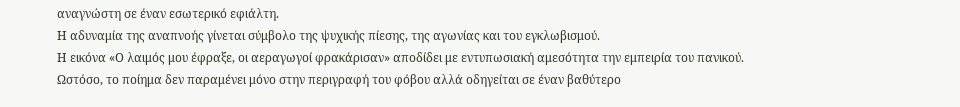αναγνώστη σε έναν εσωτερικό εφιάλτη.
Η αδυναμία της αναπνοής γίνεται σύμβολο της ψυχικής πίεσης, της αγωνίας και του εγκλωβισμού.
Η εικόνα «Ο λαιμός μου έφραξε, οι αεραγωγοί φρακάρισαν» αποδίδει με εντυπωσιακή αμεσότητα την εμπειρία του πανικού.
Ωστόσο, το ποίημα δεν παραμένει μόνο στην περιγραφή του φόβου αλλά οδηγείται σε έναν βαθύτερο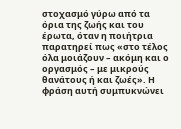στοχασμό γύρω από τα όρια της ζωής και του έρωτα, όταν η ποιήτρια παρατηρεί πως «στο τέλος όλα μοιάζουν – ακόμη και ο οργασμός – με μικρούς θανάτους ή και ζωές». Η φράση αυτή συμπυκνώνει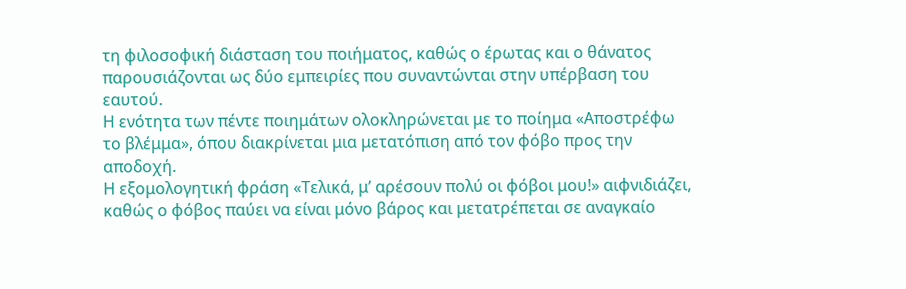τη φιλοσοφική διάσταση του ποιήματος, καθώς ο έρωτας και ο θάνατος παρουσιάζονται ως δύο εμπειρίες που συναντώνται στην υπέρβαση του εαυτού.
Η ενότητα των πέντε ποιημάτων ολοκληρώνεται με το ποίημα «Αποστρέφω το βλέμμα», όπου διακρίνεται μια μετατόπιση από τον φόβο προς την αποδοχή.
Η εξομολογητική φράση «Τελικά, μ’ αρέσουν πολύ οι φόβοι μου!» αιφνιδιάζει, καθώς ο φόβος παύει να είναι μόνο βάρος και μετατρέπεται σε αναγκαίο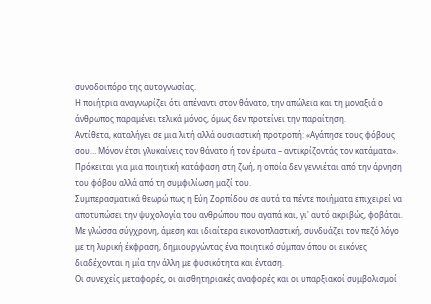συνοδοιπόρο της αυτογνωσίας.
Η ποιήτρια αναγνωρίζει ότι απέναντι στον θάνατο, την απώλεια και τη μοναξιά ο άνθρωπος παραμένει τελικά μόνος, όμως δεν προτείνει την παραίτηση.
Αντίθετα, καταλήγει σε μια λιτή αλλά ουσιαστική προτροπή: «Αγάπησε τους φόβους σου… Μόνον έτσι γλυκαίνεις τον θάνατο ή τον έρωτα – αντικρίζοντάς τον κατάματα». Πρόκειται για μια ποιητική κατάφαση στη ζωή, η οποία δεν γεννιέται από την άρνηση του φόβου αλλά από τη συμφιλίωση μαζί του.
Συμπερασματικά θεωρώ πως η Εύη Ζορπίδου σε αυτά τα πέντε ποιήματα επιχειρεί να αποτυπώσει την ψυχολογία του ανθρώπου που αγαπά και, γι' αυτό ακριβώς, φοβάται.
Με γλώσσα σύγχρονη, άμεση και ιδιαίτερα εικονοπλαστική, συνδυάζει τον πεζό λόγο με τη λυρική έκφραση, δημιουργώντας ένα ποιητικό σύμπαν όπου οι εικόνες διαδέχονται η μία την άλλη με φυσικότητα και ένταση.
Οι συνεχείς μεταφορές, οι αισθητηριακές αναφορές και οι υπαρξιακοί συμβολισμοί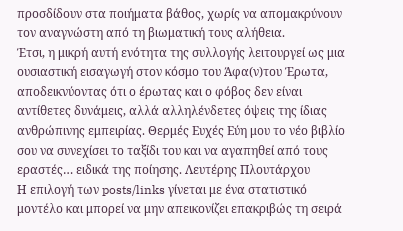προσδίδουν στα ποιήματα βάθος, χωρίς να απομακρύνουν τον αναγνώστη από τη βιωματική τους αλήθεια.
Έτσι, η μικρή αυτή ενότητα της συλλογής λειτουργεί ως μια ουσιαστική εισαγωγή στον κόσμο του Άφα(ν)του Έρωτα, αποδεικνύοντας ότι ο έρωτας και ο φόβος δεν είναι αντίθετες δυνάμεις, αλλά αλληλένδετες όψεις της ίδιας ανθρώπινης εμπειρίας. Θερμές Ευχές Εύη μου το νέο βιβλίο σου να συνεχίσει το ταξίδι του και να αγαπηθεί από τους εραστές… ειδικά της ποίησης. Λευτέρης Πλουτάρχου
Η επιλογή των posts/links γίνεται με ένα στατιστικό μοντέλο και μπορεί να μην απεικονίζει επακριβώς τη σειρά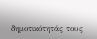δημοτικότητάς τους